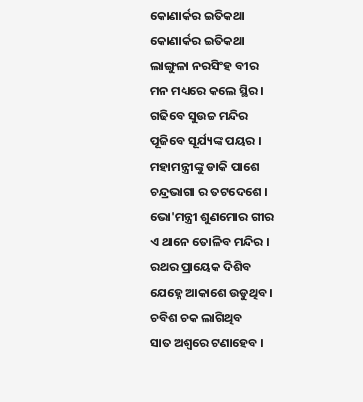କୋଣାର୍କର ଇତିକଥା
କୋଣାର୍କର ଇତିକଥା
ଲାଙ୍ଗୁଳା ନରସିଂହ ବୀର
ମନ ମଧ୍ୟରେ କଲେ ସ୍ଥିର ।
ଗଢିବେ ସୁଉଚ୍ଚ ମନ୍ଦିର
ପୂଜିବେ ସୂର୍ଯ୍ୟଙ୍କ ପୟର ।
ମହାମନ୍ତ୍ରୀଙ୍କୁ ଡାକି ପାଶେ
ଚନ୍ଦ୍ରଭାଗା ର ତଟଦେଶେ ।
ଭୋ'ମନ୍ତ୍ରୀ ଶୁଣମୋର ଗୀର
ଏ ଥାନେ ତୋଳିବ ମନ୍ଦିର ।
ରଥର ପ୍ରାୟେକ ଦିଶିବ
ଯେହ୍ନେ ଆକାଶେ ଉଡୁଥିବ ।
ଚବିଶ ଚକ ଲାଗିଥିବ
ସାତ ଅଶ୍ୱରେ ଟଣାହେବ ।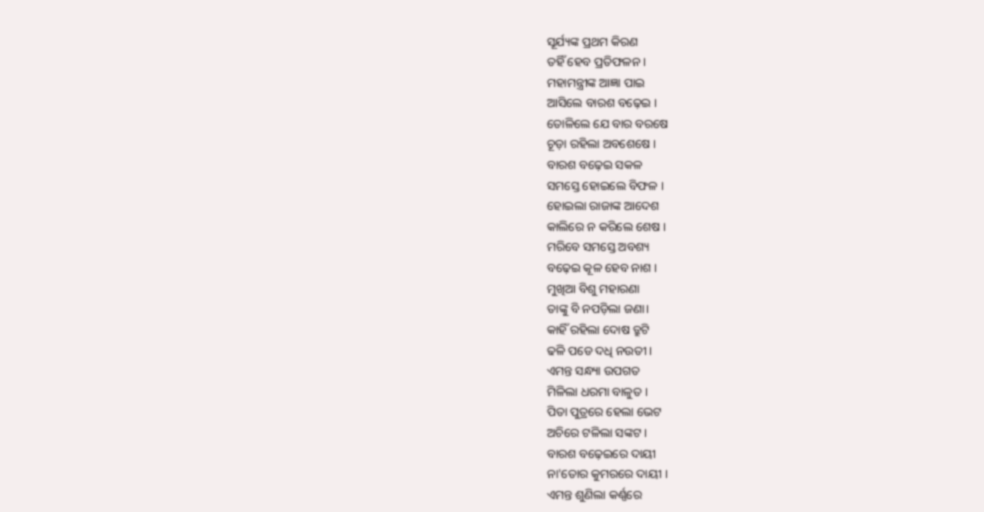ସୂର୍ଯ୍ୟଙ୍କ ପ୍ରଥମ କିରଣ
ତହିଁ ହେବ ପ୍ରତିଫଳନ ।
ମହାମନ୍ତ୍ରୀଙ୍କ ଆଜ୍ଞା ପାଇ
ଆସିଲେ ବାରଶ ବଢ଼େଇ ।
ତୋଳିଲେ ଯେ ବାର ବରଷେ
ଚୂଡ଼ା ରହିଲା ଅବଶେଷେ ।
ବାରଶ ବଢ଼େଇ ସକଳ
ସମସ୍ତେ ହୋଇଲେ ବିଫଳ ।
ହୋଇଲା ରାଜାଙ୍କ ଆଦେଶ
କାଲିରେ ନ କରିଲେ ଶେଷ ।
ମରିବେ ସମସ୍ତେ ଅବଶ୍ୟ
ବଢ଼େଇ କୂଳ ହେବ ନାଶ ।
ମୁଖିଆ ବିଶୁ ମହାରଣା
ତାଙ୍କୁ ବି ନପଡ଼ିଲା ଜଣା।
କାହିଁ ରହିଲା ଦୋଷ ତ୍ରୁଟି
ଢଳି ପଡେ ଦଧି ନଉତୀ ।
ଏମନ୍ତ ସନ୍ଧ୍ୟା ଉପଗତ
ମିଳିଲା ଧରମା ବାଳୁତ ।
ପିତା ପୁତ୍ରରେ ହେଲା ଭେଟ
ଅଚିରେ ଟଳିଲା ସଙ୍କଟ ।
ବାରଶ ବଢ଼େଇରେ ଦାୟୀ
ନା'ତୋର କୁମରରେ ଦାୟୀ ।
ଏମନ୍ତ ଶୁଣିଲା କର୍ଣ୍ଣରେ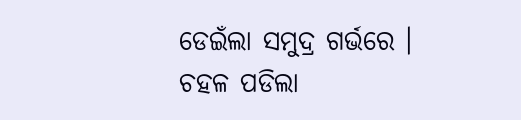ଡେଇଁଲା ସମୁଦ୍ର ଗର୍ଭରେ ।
ଚହଳ ପଡିଲା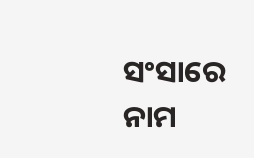ସଂସାରେ
ନାମ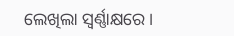ଲେଖିଲା ସ୍ବର୍ଣ୍ଣାକ୍ଷରେ ।